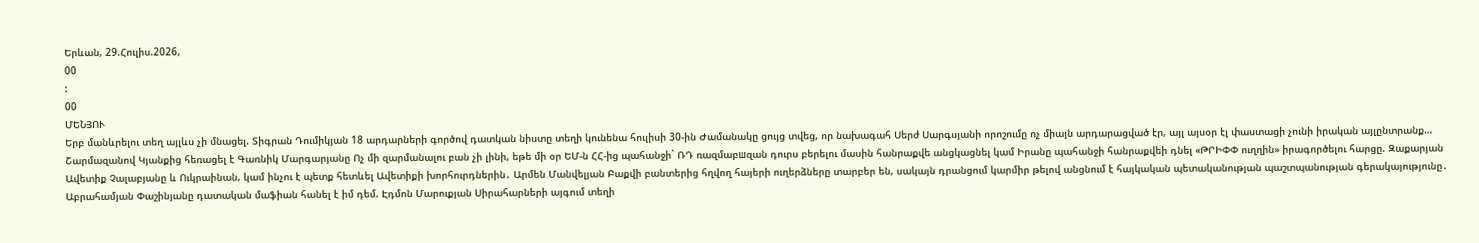Երևան, 29.Հուլիս.2026,
00
:
00
ՄԵՆՅՈՒ
Երբ մանևրելու տեղ այլևս չի մնացել. Տիգրան Դումիկյան 18 արդարների գործով դատկան նիստը տեղի կունենա հուլիսի 30-ին Ժամանակը ցույց տվեց, որ նախագահ Սերժ Սարգսյանի որոշումը ոչ միայն արդարացված էր, այլ այսօր էլ փաստացի չունի իրական այլընտրանք… Շարմազանով Կյանքից հեռացել է Գառնիկ Մարգարյանը Ոչ մի զարմանալու բան չի լինի, եթե մի օր ԵՄ-ն ՀՀ-ից պահանջի` ՌԴ ռազմաբшզան դուրս բերելու մասին հանրաքվե անցկացնել կամ Իրանը պահանջի հանրաքվեի դնել «ԹՐԻՓՓ ուղղին» իրագործելու հարցը. Զաքարյան Ավետիք Չալաբյանը և Ուկրաինան, կամ ինչու է պետք հետևել Ավետիքի խորհուրդներին․ Արմեն Մանվելյան Բաքվի բանտերից հղվող հայերի ուղերձները տարբեր են, սակայն դրանցում կարմիր թելով անցնում է հայկական պետականության պաշտպանության գերակայությունը․ Աբրահամյան Փաշինյանը դատական մաֆիան հանել է իմ դեմ. Էդմոն Մարուքյան Սիրահարների այգում տեղի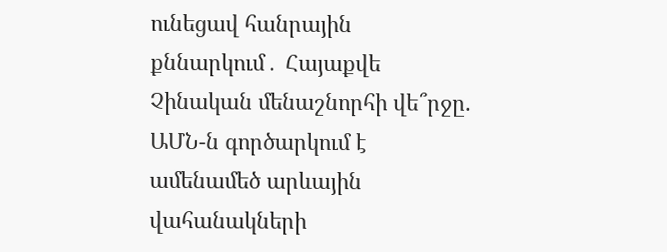ունեցավ հանրային քննարկում․ Հայաքվե Չինական մենաշնորհի վե՞րջը. ԱՄՆ-ն գործարկում է ամենամեծ արևային վահանակների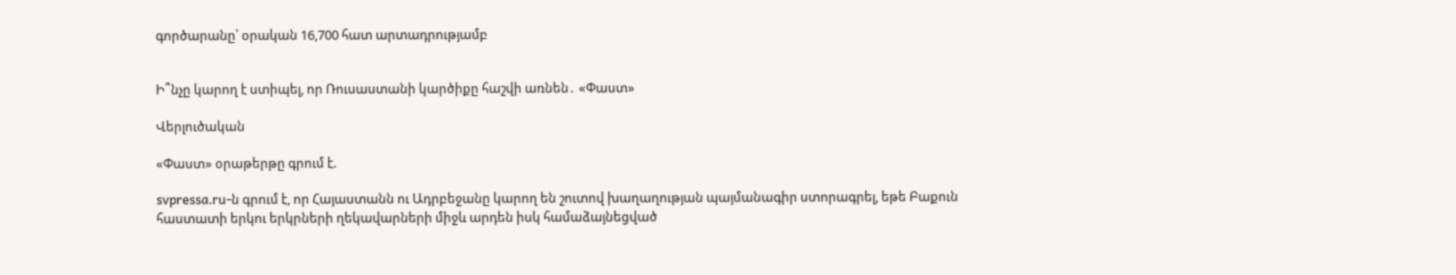գործարանը՝ օրական 16,700 հատ արտադրությամբ


Ի՞նչը կարող է ստիպել, որ Ռուսաստանի կարծիքը հաշվի առնեն․ «Փաստ»

Վերլուծական

«Փաստ» օրաթերթը գրում է.

svpressa.ru-ն գրում է, որ Հայաստանն ու Ադրբեջանը կարող են շուտով խաղաղության պայմանագիր ստորագրել, եթե Բաքուն հաստատի երկու երկրների ղեկավարների միջև արդեն իսկ համաձայնեցված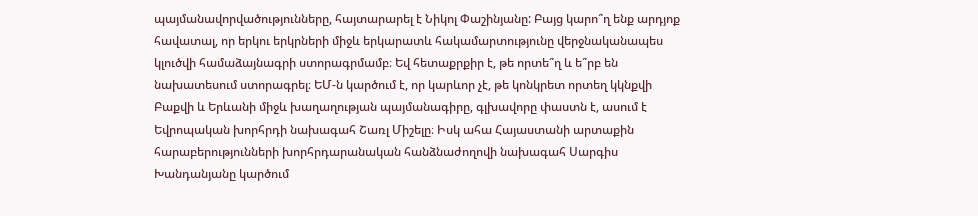պայմանավորվածությունները, հայտարարել է Նիկոլ Փաշինյանը: Բայց կարո՞ղ ենք արդյոք հավատալ, որ երկու երկրների միջև երկարատև հակամարտությունը վերջնականապես կլուծվի համաձայնագրի ստորագրմամբ։ Եվ հետաքրքիր է, թե որտե՞ղ և ե՞րբ են նախատեսում ստորագրել։ ԵՄ-ն կարծում է, որ կարևոր չէ, թե կոնկրետ որտեղ կկնքվի Բաքվի և Երևանի միջև խաղաղության պայմանագիրը, գլխավորը փաստն է, ասում է Եվրոպական խորհրդի նախագահ Շառլ Միշելը։ Իսկ ահա Հայաստանի արտաքին հարաբերությունների խորհրդարանական հանձնաժողովի նախագահ Սարգիս Խանդանյանը կարծում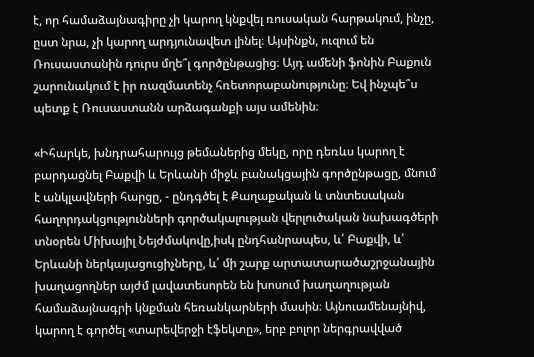է, որ համաձայնագիրը չի կարող կնքվել ռուսական հարթակում, ինչը, ըստ նրա, չի կարող արդյունավետ լինել։ Այսինքն, ուզում են Ռուսաստանին դուրս մղե՞լ գործընթացից։ Այդ ամենի ֆոնին Բաքուն շարունակում է իր ռազմատենչ հռետորաբանությունը։ Եվ ինչպե՞ս պետք է Ռուսաստանն արձագանքի այս ամենին։

«Իհարկե, խնդրահարույց թեմաներից մեկը, որը դեռևս կարող է բարդացնել Բաքվի և Երևանի միջև բանակցային գործընթացը, մնում է անկլավների հարցը, - ընդգծել է Քաղաքական և տնտեսական հաղորդակցությունների գործակալության վերլուծական նախագծերի տնօրեն Միխայիլ Նեյժմակովը,իսկ ընդհանրապես, և՛ Բաքվի, և՛ Երևանի ներկայացուցիչները, և՛ մի շարք արտատարածաշրջանային խաղացողներ այժմ լավատեսորեն են խոսում խաղաղության համաձայնագրի կնքման հեռանկարների մասին։ Այնուամենայնիվ, կարող է գործել «տարեվերջի էֆեկտը», երբ բոլոր ներգրավված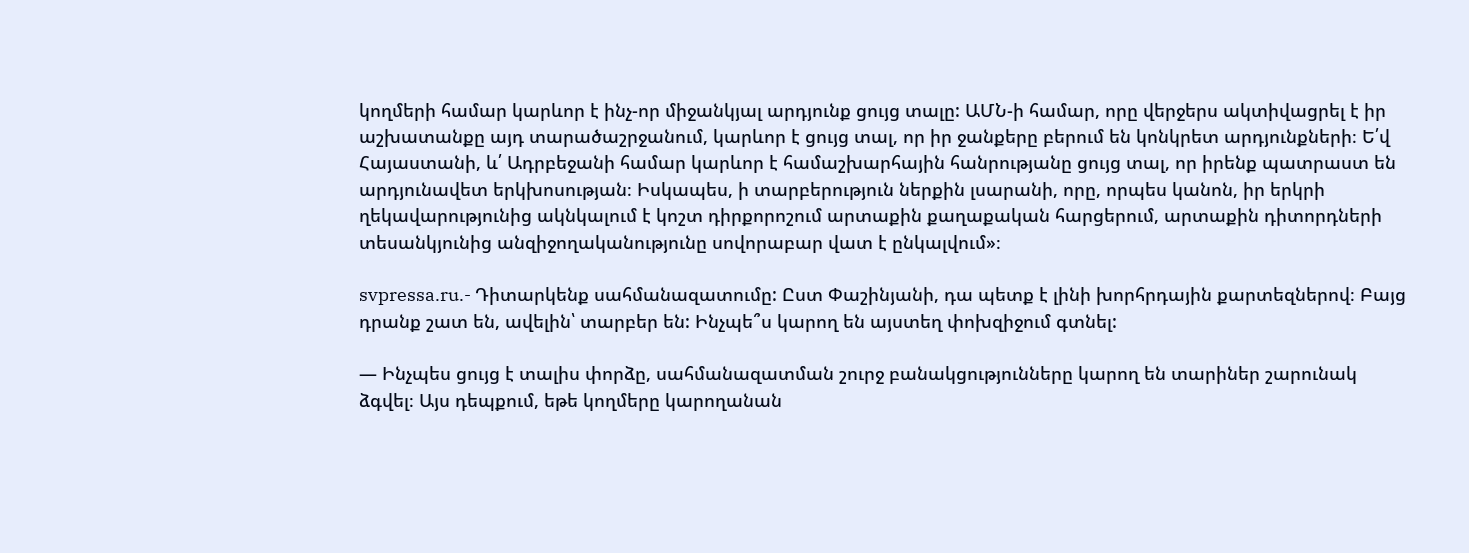կողմերի համար կարևոր է ինչ-որ միջանկյալ արդյունք ցույց տալը: ԱՄՆ-ի համար, որը վերջերս ակտիվացրել է իր աշխատանքը այդ տարածաշրջանում, կարևոր է ցույց տալ, որ իր ջանքերը բերում են կոնկրետ արդյունքների։ Ե՛վ Հայաստանի, և՛ Ադրբեջանի համար կարևոր է համաշխարհային հանրությանը ցույց տալ, որ իրենք պատրաստ են արդյունավետ երկխոսության։ Իսկապես, ի տարբերություն ներքին լսարանի, որը, որպես կանոն, իր երկրի ղեկավարությունից ակնկալում է կոշտ դիրքորոշում արտաքին քաղաքական հարցերում, արտաքին դիտորդների տեսանկյունից անզիջողականությունը սովորաբար վատ է ընկալվում»։

svpressa.ru.- Դիտարկենք սահմանազատումը: Ըստ Փաշինյանի, դա պետք է լինի խորհրդային քարտեզներով։ Բայց դրանք շատ են, ավելին՝ տարբեր են: Ինչպե՞ս կարող են այստեղ փոխզիջում գտնել:

— Ինչպես ցույց է տալիս փորձը, սահմանազատման շուրջ բանակցությունները կարող են տարիներ շարունակ ձգվել։ Այս դեպքում, եթե կողմերը կարողանան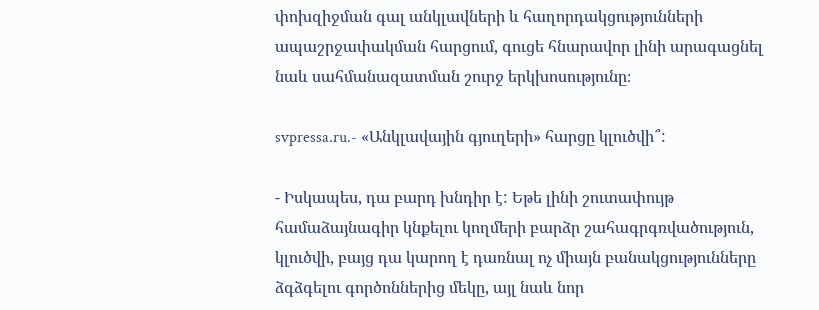փոխզիջման գալ անկլավների և հաղորդակցությունների ապաշրջափակման հարցում, գուցե հնարավոր լինի արագացնել նաև սահմանազատման շուրջ երկխոսությունը։

svpressa.ru.- «Անկլավային գյուղերի» հարցը կլուծվի՞:

- Իսկապես, դա բարդ խնդիր է: Եթե լինի շուտափույթ համաձայնագիր կնքելու կողմերի բարձր շահագրգռվածություն, կլուծվի, բայց դա կարող է դառնալ ոչ միայն բանակցությունները ձգձգելու գործոններից մեկը, այլ նաև նոր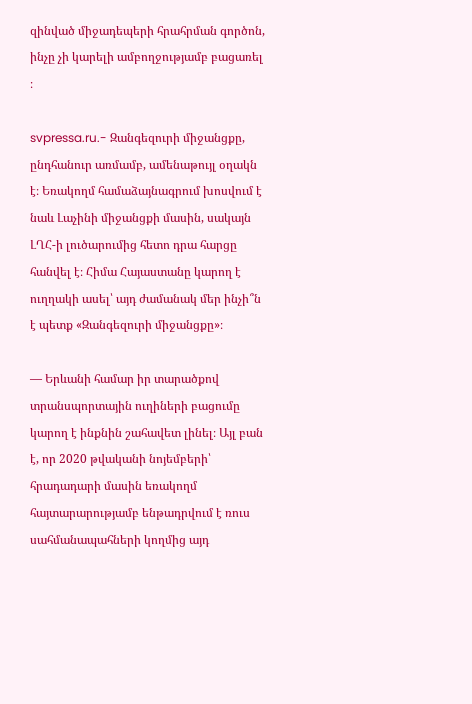զինված միջադեպերի հրահրման գործոն, ինչը չի կարելի ամբողջությամբ բացառել ։

svpressa.ru.- Զանգեզուրի միջանցքը, ընդհանուր առմամբ, ամենաթույլ օղակն է։ Եռակողմ համաձայնագրում խոսվում է նաև Լաչինի միջանցքի մասին, սակայն ԼՂՀ-ի լուծարումից հետո դրա հարցը հանվել է։ Հիմա Հայաստանը կարող է ուղղակի ասել՝ այդ ժամանակ մեր ինչի՞ն է պետք «Զանգեզուրի միջանցքը»։

— Երևանի համար իր տարածքով տրանսպորտային ուղիների բացումը կարող է ինքնին շահավետ լինել։ Այլ բան է, որ 2020 թվականի նոյեմբերի՝ հրադադարի մասին եռակողմ հայտարարությամբ ենթադրվում է ռուս սահմանապահների կողմից այդ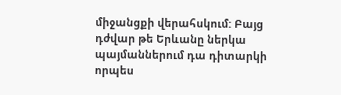միջանցքի վերահսկում: Բայց դժվար թե Երևանը ներկա պայմաններում դա դիտարկի որպես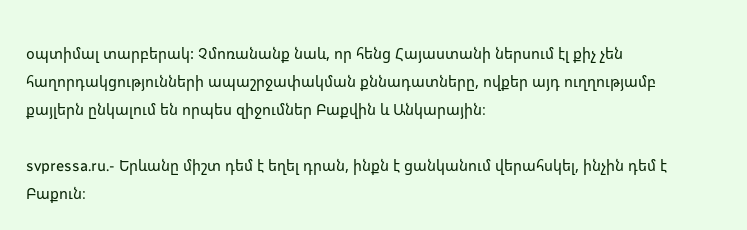օպտիմալ տարբերակ: Չմոռանանք նաև, որ հենց Հայաստանի ներսում էլ քիչ չեն հաղորդակցությունների ապաշրջափակման քննադատները, ովքեր այդ ուղղությամբ քայլերն ընկալում են որպես զիջումներ Բաքվին և Անկարային։

svpressa.ru.- Երևանը միշտ դեմ է եղել դրան, ինքն է ցանկանում վերահսկել, ինչին դեմ է Բաքուն։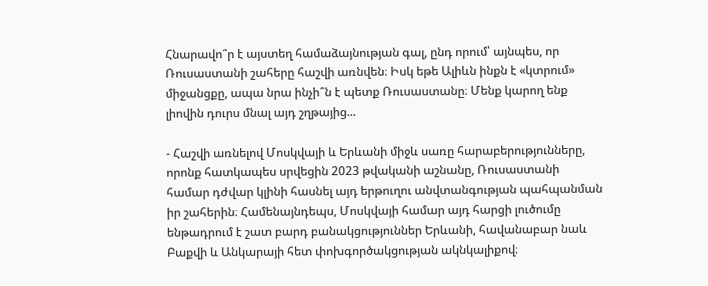Հնարավո՞ր է այստեղ համաձայնության գալ, ընդ որում՝ այնպես, որ Ռուսաստանի շահերը հաշվի առնվեն։ Իսկ եթե Ալիևն ինքն է «կտրում» միջանցքը, ապա նրա ինչի՞ն է պետք Ռուսաստանը։ Մենք կարող ենք լիովին դուրս մնալ այդ շղթայից...

- Հաշվի առնելով Մոսկվայի և Երևանի միջև սառը հարաբերությունները, որոնք հատկապես սրվեցին 2023 թվականի աշնանը, Ռուսաստանի համար դժվար կլինի հասնել այդ երթուղու անվտանգության պահպանման իր շահերին։ Համենայնդեպս, Մոսկվայի համար այդ հարցի լուծումը ենթադրում է շատ բարդ բանակցություններ Երևանի, հավանաբար նաև Բաքվի և Անկարայի հետ փոխգործակցության ակնկալիքով։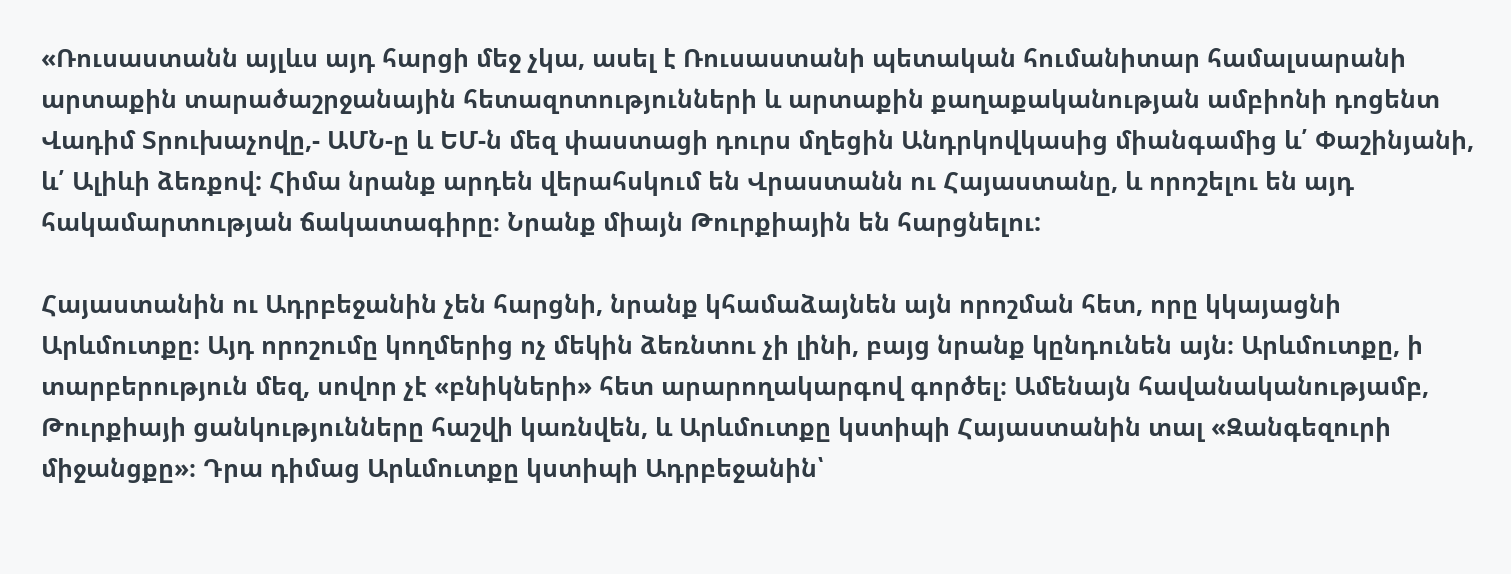«Ռուսաստանն այլևս այդ հարցի մեջ չկա, ասել է Ռուսաստանի պետական հումանիտար համալսարանի արտաքին տարածաշրջանային հետազոտությունների և արտաքին քաղաքականության ամբիոնի դոցենտ Վադիմ Տրուխաչովը,- ԱՄՆ-ը և ԵՄ-ն մեզ փաստացի դուրս մղեցին Անդրկովկասից միանգամից և՛ Փաշինյանի, և՛ Ալիևի ձեռքով: Հիմա նրանք արդեն վերահսկում են Վրաստանն ու Հայաստանը, և որոշելու են այդ հակամարտության ճակատագիրը։ Նրանք միայն Թուրքիային են հարցնելու:

Հայաստանին ու Ադրբեջանին չեն հարցնի, նրանք կհամաձայնեն այն որոշման հետ, որը կկայացնի Արևմուտքը։ Այդ որոշումը կողմերից ոչ մեկին ձեռնտու չի լինի, բայց նրանք կընդունեն այն։ Արևմուտքը, ի տարբերություն մեզ, սովոր չէ «բնիկների» հետ արարողակարգով գործել։ Ամենայն հավանականությամբ, Թուրքիայի ցանկությունները հաշվի կառնվեն, և Արևմուտքը կստիպի Հայաստանին տալ «Զանգեզուրի միջանցքը»։ Դրա դիմաց Արևմուտքը կստիպի Ադրբեջանին՝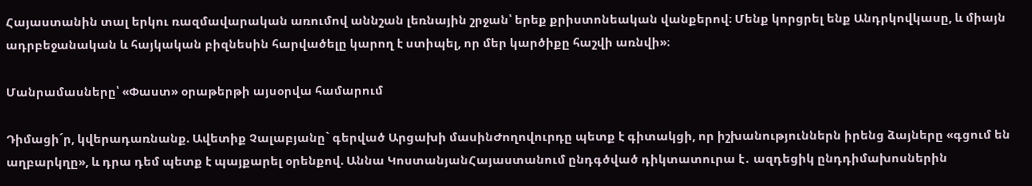Հայաստանին տալ երկու ռազմավարական առումով աննշան լեռնային շրջան՝ երեք քրիստոնեական վանքերով։ Մենք կորցրել ենք Անդրկովկասը, և միայն ադրբեջանական և հայկական բիզնեսին հարվածելը կարող է ստիպել, որ մեր կարծիքը հաշվի առնվի»։

Մանրամասները՝ «Փաստ» օրաթերթի այսօրվա համարում

Դիմացի´ր, կվերադառնանք. Ավետիք Չալաբյանը` գերված Արցախի մասինԺողովուրդը պետք է գիտակցի, որ իշխանություններն իրենց ձայները «գցում են աղբարկղը», և դրա դեմ պետք է պայքարել օրենքով. Աննա ԿոստանյանՀայաստանում ընդգծված դիկտատուրա է․ ազդեցիկ ընդդիմախոսներին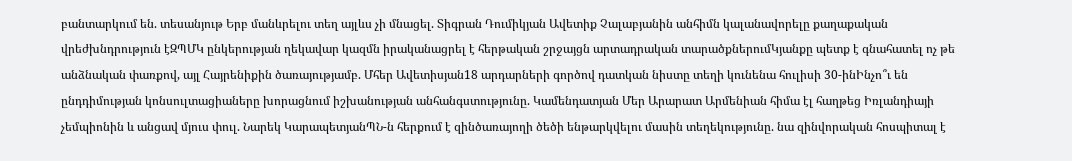բանտարկում են. տեսանյութ Երբ մանևրելու տեղ այլևս չի մնացել. Տիգրան Դումիկյան Ավետիք Չալաբյանին անհիմն կալանավորելը քաղաքական վրեժխնդրություն էԶՊՄԿ ընկերության ղեկավար կազմն իրականացրել է հերթական շրջայցն արտադրական տարածքներումԿյանքը պետք է գնահատել ոչ թե անձնական փառքով, այլ Հայրենիքին ծառայությամբ. Մհեր Ավետիսյան18 արդարների գործով դատկան նիստը տեղի կունենա հուլիսի 30-ինԻնչո՞ւ են ընդդիմության կոնսուլտացիաները խորացնում իշխանության անհանգստությունը. Կամենդատյան Մեր Արարատ Արմենիան հիմա էլ հաղթեց Իռլանդիայի չեմպիոնին և անցավ մյուս փուլ. Նարեկ ԿարապետյանՊՆ-ն հերքում է զինծառայողի ծեծի ենթարկվելու մասին տեղեկությունը. նա զինվորական հոսպիտալ է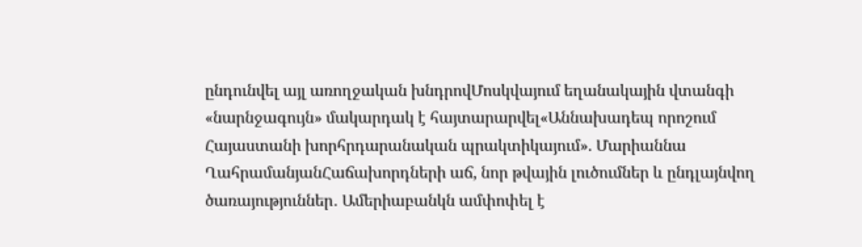ընդունվել այլ առողջական խնդրովՄոսկվայում եղանակային վտանգի «նարնջագույն» մակարդակ է հայտարարվել«Աննախադեպ որոշում Հայաստանի խորհրդարանական պրակտիկայում». Մարիաննա ՂահրամանյանՀաճախորդների աճ, նոր թվային լուծումներ և ընդլայնվող ծառայություններ․ Ամերիաբանկն ամփոփել է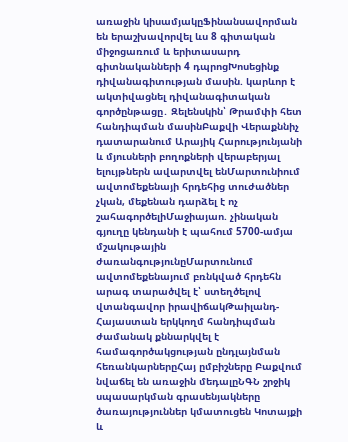առաջին կիսամյակըՖինանսավորման են երաշխավորվել ևս 8 գիտական միջոցառում և երիտասարդ գիտնականների 4 դպրոցԽոսեցինք դիվանագիտության մասին. կարևոր է ակտիվացնել դիվանագիտական գործընթացը․ Զելենսկին՝ Թրամփի հետ հանդիպման մասինԲաքվի Վերաքննիչ դատարանում Արայիկ Հարությունյանի և մյուսների բողոքների վերաբերյալ ելույթներն ավարտվել ենՄարտունիում ավտոմեքենայի հրդեհից տուժածներ չկան, մեքենան դարձել է ոչ շահագործելիՄաջիայաո. չինական գյուղը կենդանի է պահում 5700-ամյա մշակութային ժառանգությունըՄարտունում ավտոմեքենայում բռնկված հրդեհն արագ տարածվել է՝ ստեղծելով վտանգավոր իրավիճակԹաիլանդ-Հայաստան երկկողմ հանդիպման ժամանակ քննարկվել է համագործակցության ընդլայնման հեռանկարներըՀայ ըմբիշները Բաքվում նվաճել են առաջին մեդալըՆԳՆ շրջիկ սպասարկման գրասենյակները ծառայություններ կմատուցեն Կոտայքի և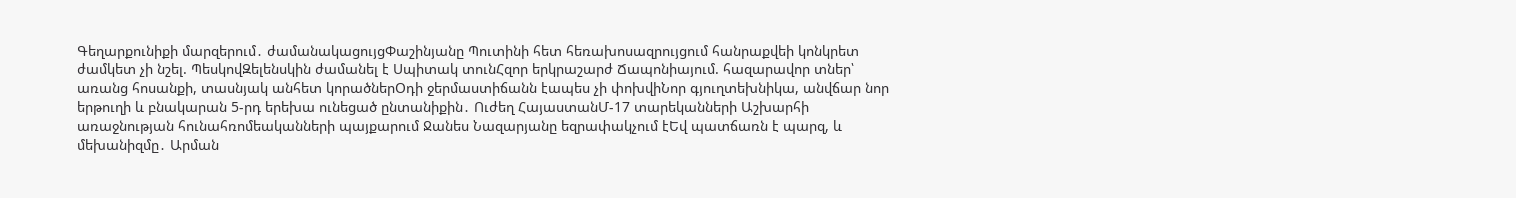Գեղարքունիքի մարզերում․ ժամանակացույցՓաշինյանը Պուտինի հետ հեռախոսազրույցում հանրաքվեի կոնկրետ ժամկետ չի նշել. ՊեսկովԶելենսկին ժամանել է Սպիտակ տունՀզոր երկրաշարժ Ճապոնիայում. հազարավոր տներ՝ առանց հոսանքի, տասնյակ անհետ կորածներՕդի ջերմաստիճանն էապես չի փոխվիՆոր գյուղտեխնիկա, անվճար նոր երթուղի և բնակարան 5-րդ երեխա ունեցած ընտանիքին․ Ուժեղ ՀայաստանՄ-17 տարեկանների Աշխարհի առաջնության հունահռոմեականների պայքարում Ջանես Նազարյանը եզրափակչում էԵվ պատճառն է պարզ, և մեխանիզմը․ Արման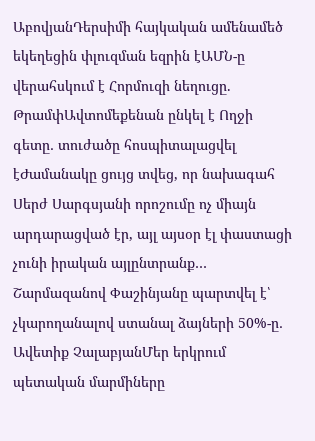ԱբովյանԴերսիմի հայկական ամենամեծ եկեղեցին փլուզման եզրին էԱՄՆ-ը վերահսկում է Հորմուզի նեղուցը. ԹրամփԱվտոմեքենան ընկել է Ողջի գետը․ տուժածը հոսպիտալացվել էԺամանակը ցույց տվեց, որ նախագահ Սերժ Սարգսյանի որոշումը ոչ միայն արդարացված էր, այլ այսօր էլ փաստացի չունի իրական այլընտրանք… Շարմազանով Փաշինյանը պարտվել է՝ չկարողանալով ստանալ ձայների 50%-ը․ Ավետիք ՉալաբյանՄեր երկրում պետական մարմիները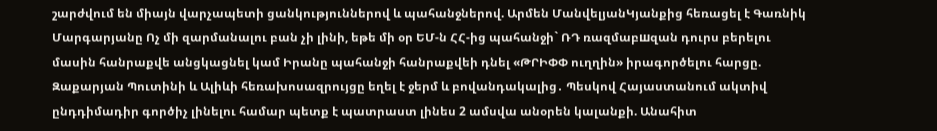շարժվում են միայն վարչապետի ցանկություններով և պահանջներով. Արմեն ՄանվելյանԿյանքից հեռացել է Գառնիկ Մարգարյանը Ոչ մի զարմանալու բան չի լինի, եթե մի օր ԵՄ-ն ՀՀ-ից պահանջի` ՌԴ ռազմաբшզան դուրս բերելու մասին հանրաքվե անցկացնել կամ Իրանը պահանջի հանրաքվեի դնել «ԹՐԻՓՓ ուղղին» իրագործելու հարցը. Զաքարյան Պուտինի և Ալիևի հեռախոսազրույցը եղել է ջերմ և բովանդակալից․ Պեսկով Հայաստանում ակտիվ ընդդիմադիր գործիչ լինելու համար պետք է պատրաստ լինես 2 ամսվա անօրեն կալանքի. Անահիտ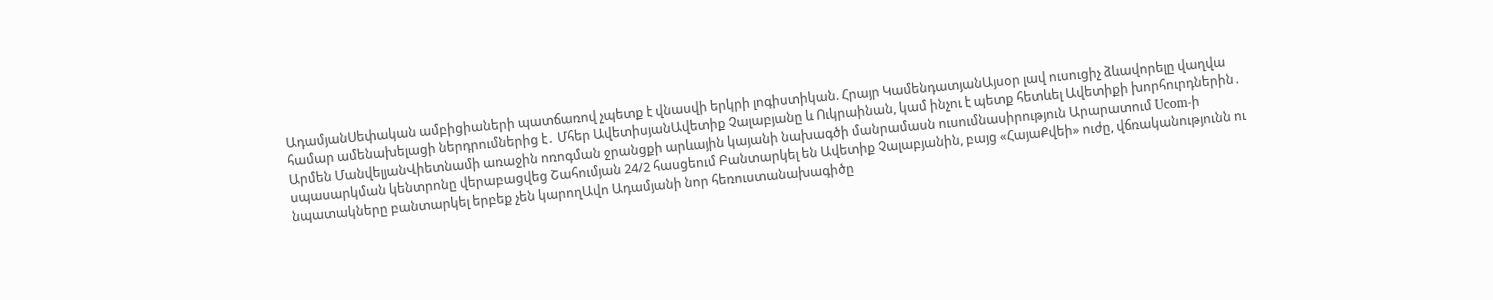ԱդամյանՍեփական ամբիցիաների պատճառով չպետք է վնասվի երկրի լոգիստիկան. Հրայր ԿամենդատյանԱյսօր լավ ուսուցիչ ձևավորելը վաղվա համար ամենախելացի ներդրումներից է․ Մհեր ԱվետիսյանԱվետիք Չալաբյանը և Ուկրաինան, կամ ինչու է պետք հետևել Ավետիքի խորհուրդներին․ Արմեն ՄանվելյանՎիետնամի առաջին ոռոգման ջրանցքի արևային կայանի նախագծի մանրամասն ուսումնասիրություն Արարատում Ucom-ի սպասարկման կենտրոնը վերաբացվեց Շահումյան 24/2 հասցեում Բանտարկել են Ավետիք Չալաբյանին, բայց «ՀայաՔվեի» ուժը, վճռականությունն ու նպատակները բանտարկել երբեք չեն կարողԱվո Ադամյանի նոր հեռուստանախագիծը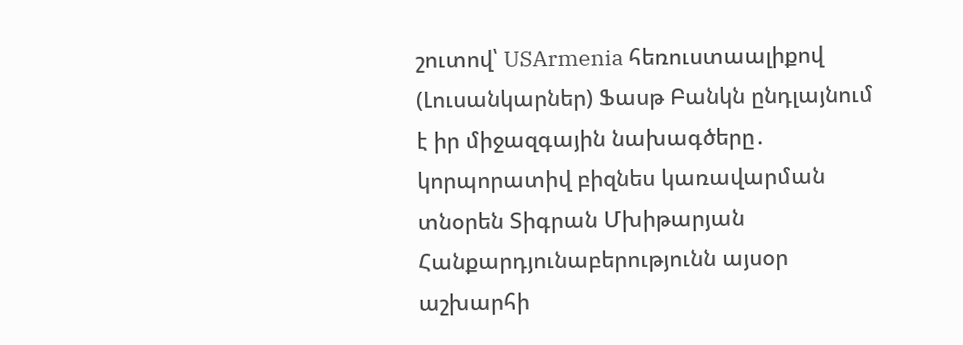շուտով՝ USArmenia հեռուստաալիքով (Լուսանկարներ) Ֆասթ Բանկն ընդլայնում է իր միջազգային նախագծերը․ կորպորատիվ բիզնես կառավարման տնօրեն Տիգրան Մխիթարյան Հանքարդյունաբերությունն այսօր աշխարհի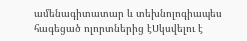ամենագիտատար և տեխնոլոգիապես հագեցած ոլորտներից էՍկսվելու է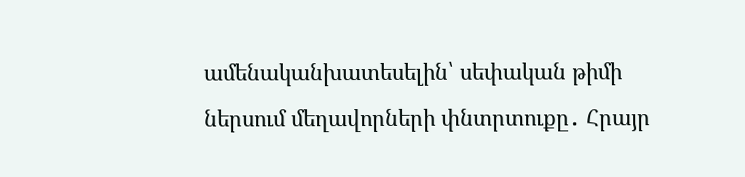ամենականխատեսելին՝ սեփական թիմի ներսում մեղավորների փնտրտուքը․ Հրայր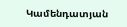Կամենդատյան